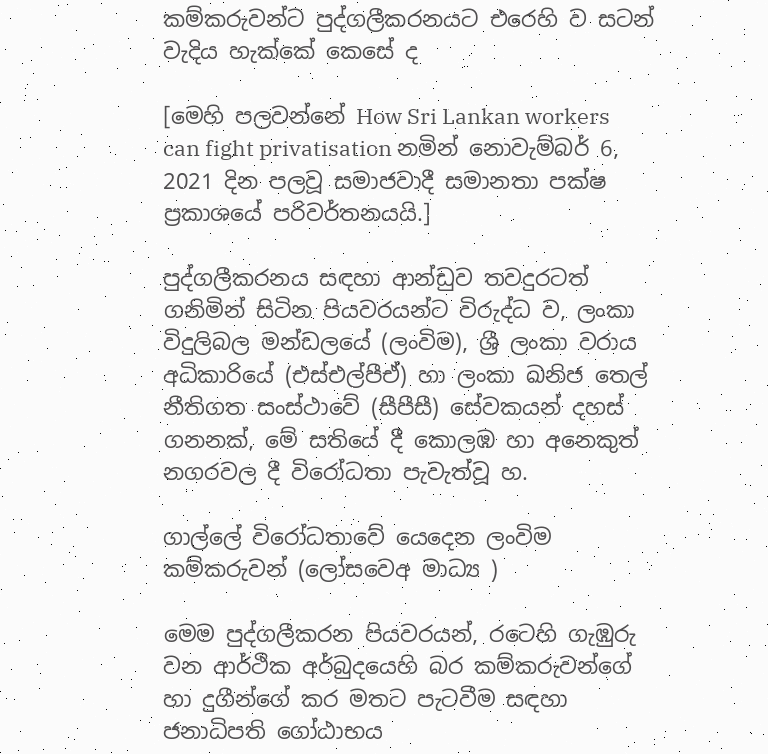කම්කරුවන්ට පුද්ගලීකරනයට එරෙහි ව සටන් වැදිය හැක්කේ කෙසේ ද

[මෙහි පලවන්නේ How Sri Lankan workers can fight privatisation නමින් නොවැම්බර් 6, 2021 දින පලවූ සමාජවාදී සමානතා පක්ෂ ප්‍රකාශයේ පරිවර්තනයයි.]

පුද්ගලීකරනය සඳහා ආන්ඩුව තවදුරටත් ගනිමින් සිටින පියවරයන්ට විරුද්ධ ව, ලංකා විදුලිබල මන්ඩලයේ (ලංවිම), ශ්‍රී ලංකා වරාය අධිකාරියේ (එස්එල්පීඒ) හා ලංකා ඛනිජ තෙල් නීතිගත සංස්ථාවේ (සීපීසී) සේවකයන් දහස් ගනනක්, මේ සතියේ දී කොලඹ හා අනෙකුත් නගරවල දී විරෝධතා පැවැත්වූ හ.

ගාල්ලේ විරෝධතාවේ යෙදෙන ලංවිම කම්කරුවන් (ලෝසවෙඅ මාධ්‍ය )

මෙම පුද්ගලීකරන පියවරයන්, රටෙහි ගැඹුරු වන ආර්ථික අර්බුදයෙහි බර කම්කරුවන්ගේ හා දුගීන්ගේ කර මතට පැටවීම සඳහා ජනාධිපති ගෝඨාභය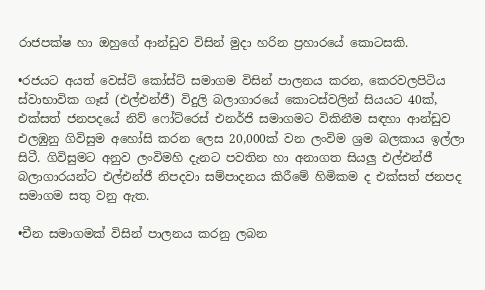රාජපක්ෂ හා ඔහුගේ ආන්ඩුව විසින් මුදා හරින ප්‍රහාරයේ කොටසකි.

•රජයට අයත් වෙස්ට් කෝස්ට් සමාගම විසින් පාලනය කරන, කෙරවලපිටිය ස්වාභාවික ගෑස් (එල්එන්ජී) විදුලි බලාගාරයේ කොටස්වලින් සියයට 40ක්, එක්සත් ජනපදයේ නිව් ෆෝට්රෙස් එනර්ජි සමාගමට විකිනීම සඳහා ආන්ඩුව එලඹුනු ගිවිසුම අහෝසි කරන ලෙස 20,000ක් වන ලංවිම ශ්‍රම බලකාය ඉල්ලා සිටී. ගිවිසුමට අනුව ලංවිමහි දැනට පවතින හා අනාගත සියලු එල්එන්ජී බලාගාරයන්ට එල්එන්ජී නිපදවා සම්පාදනය කිරීමේ හිමිකම ද එක්සත් ජනපද සමාගම සතු වනු ඇත.

•චීන සමාගමක් විසින් පාලනය කරනු ලබන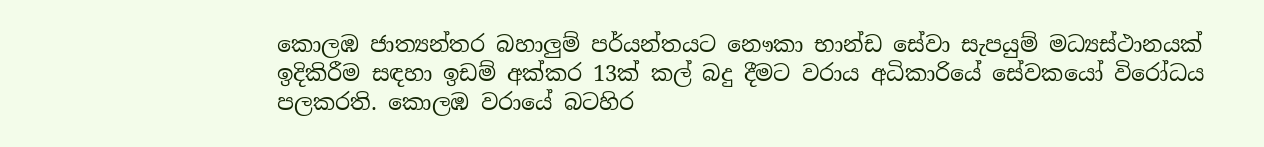කොලඹ ජාත්‍යන්තර බහාලුම් පර්යන්තයට නෞකා භාන්ඩ සේවා සැපයුම් මධ්‍යස්ථානයක් ඉදිකිරීම සඳහා ඉඩම් අක්කර 13ක් කල් බදු දීමට වරාය අධිකාරියේ සේවකයෝ විරෝධය පලකරති. කොලඹ වරායේ බටහිර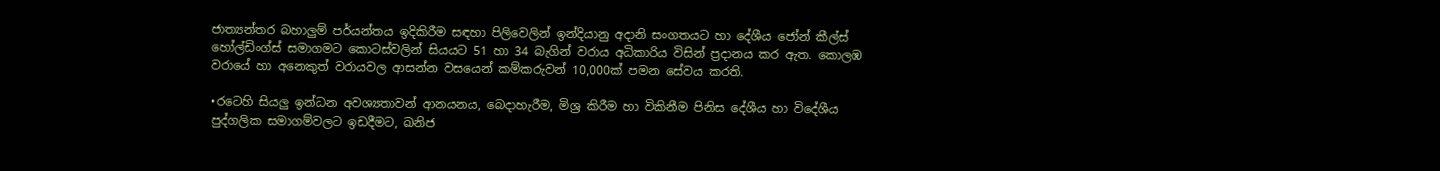ජාත්‍යන්තර බහාලුම් පර්යන්තය ඉදිකිරීම සඳහා පිලිවෙලින් ඉන්දියානු අදානි සංගතයට හා දේශීය ජෝන් කීල්ස් හෝල්ඩිංග්ස් සමාගමට කොටස්වලින් සියයට 51 හා 34 බැගින් වරාය අධිකාරිය විසින් ප්‍රදානය කර ඇත. කොලඹ වරායේ හා අනෙකුත් වරායවල ආසන්න වසයෙන් කම්කරුවන් 10,000ක් පමන සේවය කරති.

•රටෙහි සියලු ඉන්ධන අවශ්‍යතාවන් ආනයනය, බෙදාහැරීම, මිශ්‍ර කිරීම හා විකිනීම පිනිස දේශීය හා විදේශීය පුද්ගලික සමාගම්වලට ඉඩදීමට, ඛනිජ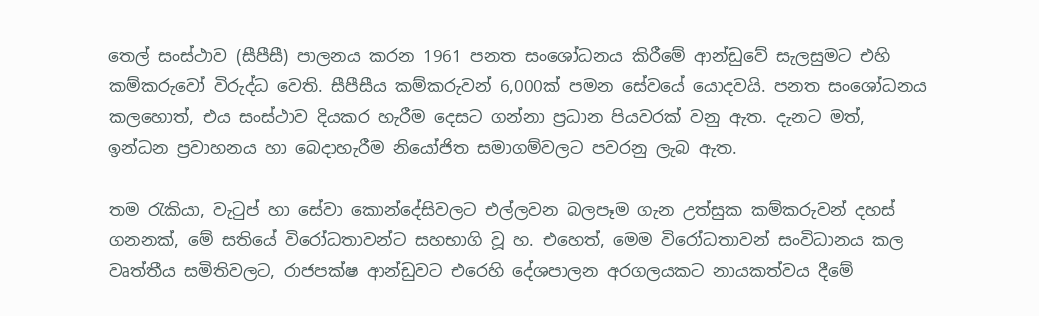තෙල් සංස්ථාව (සීපීසී) පාලනය කරන 1961 පනත සංශෝධනය කිරීමේ ආන්ඩුවේ සැලසුමට එහි කම්කරුවෝ විරුද්ධ වෙති. සීපීසීය කම්කරුවන් 6,000ක් පමන සේවයේ යොදවයි. පනත සංශෝධනය කලහොත්, එය සංස්ථාව දියකර හැරීම දෙසට ගන්නා ප්‍රධාන පියවරක් වනු ඇත. දැනට මත්, ඉන්ධන ප්‍රවාහනය හා බෙදාහැරීම නියෝජිත සමාගම්වලට පවරනු ලැබ ඇත.

තම රැකියා, වැටුප් හා සේවා කොන්දේසිවලට එල්ලවන බලපෑම ගැන උත්සුක කම්කරුවන් දහස් ගනනක්, මේ සතියේ විරෝධතාවන්ට සහභාගි වූ හ. එහෙත්, මෙම විරෝධතාවන් සංවිධානය කල වෘත්තීය සමිතිවලට, රාජපක්ෂ ආන්ඩුවට එරෙහි දේශපාලන අරගලයකට නායකත්වය දීමේ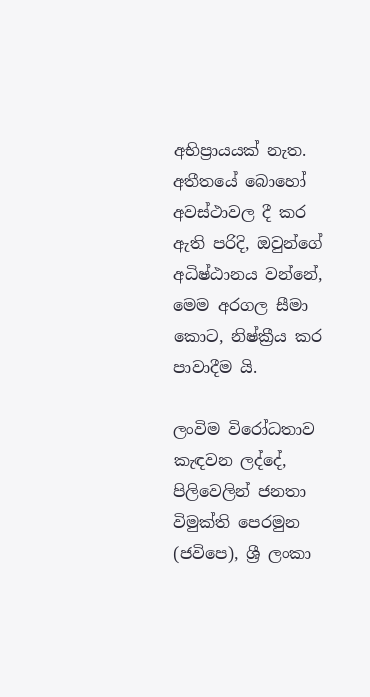අභිප්‍රායයක් නැත. අතීතයේ බොහෝ අවස්ථාවල දී කර ඇති පරිදි, ඔවුන්ගේ අධිෂ්ඨානය වන්නේ, මෙම අරගල සීමා කොට, නිෂ්ක්‍රීය කර පාවාදීම යි.

ලංවිම විරෝධතාව කැඳවන ලද්දේ, පිලිවෙලින් ජනතා විමුක්ති පෙරමුන (ජවිපෙ), ශ්‍රී ලංකා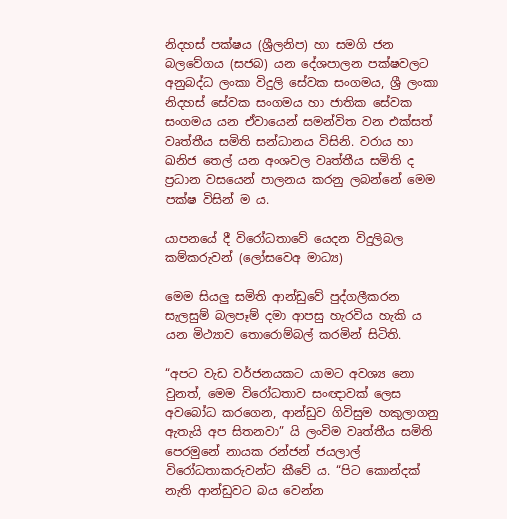නිදහස් පක්ෂය (ශ්‍රීලනිප) හා සමගි ජන බලවේගය (සජබ) යන දේශපාලන පක්ෂවලට අනුබද්ධ ලංකා විදුලි සේවක සංගමය, ශ්‍රී ලංකා නිදහස් සේවක සංගමය හා ජාතික සේවක සංගමය යන ඒවායෙන් සමන්විත වන එක්සත් වෘත්තීය සමිති සන්ධානය විසිනි. වරාය හා ඛනිජ තෙල් යන අංශවල වෘත්තීය සමිති ද ප්‍රධාන වසයෙන් පාලනය කරනු ලබන්නේ මෙම පක්ෂ විසින් ම ය.

යාපනයේ දී විරෝධතාවේ යෙදන විදුලිබල කම්කරුවන් (ලෝසවෙඅ මාධ්‍ය)

මෙම සියලු සමිති ආන්ඩුවේ පුද්ගලීකරන සැලසුම් බලපෑම් දමා ආපසු හැරවිය හැකි ය යන මිථ්‍යාව තොරොම්බල් කරමින් සිටිති.

“අපට වැඩ වර්ජනයකට යාමට අවශ්‍ය නො වුනත්, මෙම විරෝධතාව සංඥාවක් ලෙස අවබෝධ කරගෙන, ආන්ඩුව ගිවිසුම හකුලාගනු ඇතැයි අප සිතනවා” යි ලංවිම වෘත්තීය සමිති පෙරමුනේ නායක රන්ජන් ජයලාල් විරෝධතාකරුවන්ට කීවේ ය. “පිට කොන්දක් නැති ආන්ඩුවට බය වෙන්න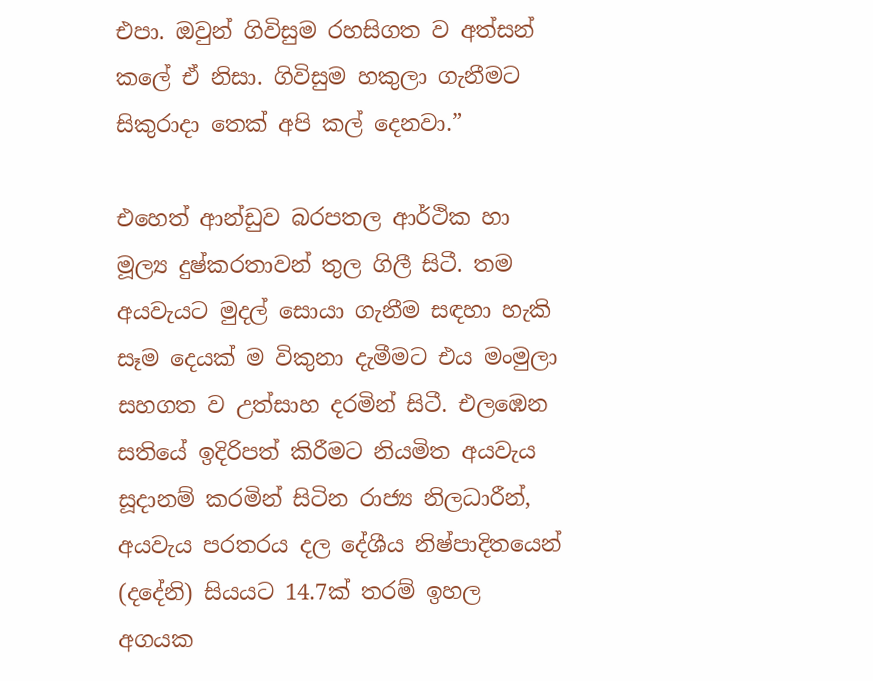එපා. ඔවුන් ගිවිසුම රහසිගත ව අත්සන් කලේ ඒ නිසා. ගිවිසුම හකුලා ගැනීමට සිකුරාදා තෙක් අපි කල් දෙනවා.”

එහෙත් ආන්ඩුව බරපතල ආර්ථික හා මූල්‍ය දුෂ්කරතාවන් තුල ගිලී සිටී. තම අයවැයට මුදල් සොයා ගැනීම සඳහා හැකි සෑම දෙයක් ම විකුනා දැමීමට එය මංමුලා සහගත ව උත්සාහ දරමින් සිටී. එලඹෙන සතියේ ඉදිරිපත් කිරීමට නියමිත අයවැය සූදානම් කරමින් සිටින රාජ්‍ය නිලධාරීන්, අයවැය පරතරය දල දේශීය නිෂ්පාදිතයෙන් (දදේනි) සියයට 14.7ක් තරම් ඉහල අගයක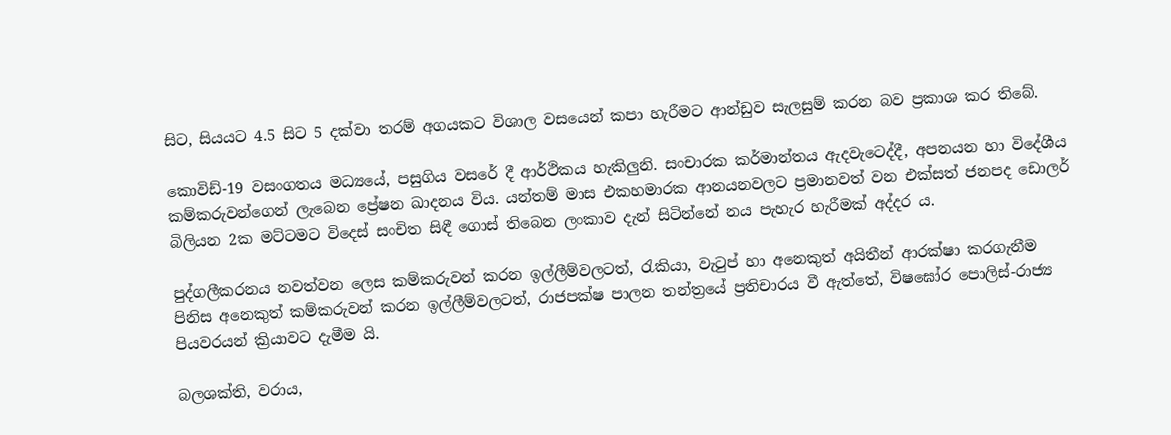සිට, සියයට 4.5 සිට 5 දක්වා තරම් අගයකට විශාල වසයෙන් කපා හැරීමට ආන්ඩුව සැලසුම් කරන බව ප්‍රකාශ කර තිබේ.

කොවිඩ්-19 වසංගතය මධ්‍යයේ, පසුගිය වසරේ දී ආර්ථිකය හැකිලුනි. සංචාරක කර්මාන්තය ඇදවැටෙද්දී, අපනයන හා විදේශීය කම්කරුවන්ගෙන් ලැබෙන ප්‍රේෂන ඛාදනය විය. යන්තම් මාස එකහමාරක ආනයනවලට ප්‍රමානවත් වන එක්සත් ජනපද ඩොලර් බිලියන 2ක මට්ටමට විදෙස් සංචිත සිඳී ගොස් තිබෙන ලංකාව දැන් සිටින්නේ නය පැහැර හැරීමක් අද්දර ය.

පුද්ගලීකරනය නවත්වන ලෙස කම්කරුවන් කරන ඉල්ලීම්වලටත්, රැකියා, වැටුප් හා අනෙකුත් අයිතීන් ආරක්ෂා කරගැනීම පිනිස අනෙකුත් කම්කරුවන් කරන ඉල්ලීම්වලටත්, රාජපක්ෂ පාලන තන්ත්‍රයේ ප්‍රතිචාරය වී ඇත්තේ, විෂඝෝර පොලිස්-රාජ්‍ය පියවරයන් ක්‍රියාවට දැමීම යි.

බලශක්ති, වරාය,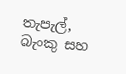තැපැල්, බැංකු සහ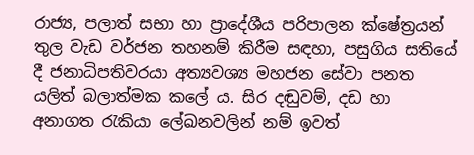රාජ්‍ය, පලාත් සභා හා ප්‍රාදේශීය පරිපාලන ක්ෂේත්‍රයන් තුල වැඩ වර්ජන තහනම් කිරීම සඳහා, පසුගිය සතියේ දී ජනාධිපතිවරයා අත්‍යවශ්‍ය මහජන සේවා පනත යලිත් බලාත්මක කලේ ය. සිර දඬුවම්, දඩ හා අනාගත රැකියා ලේඛනවලින් නම් ඉවත්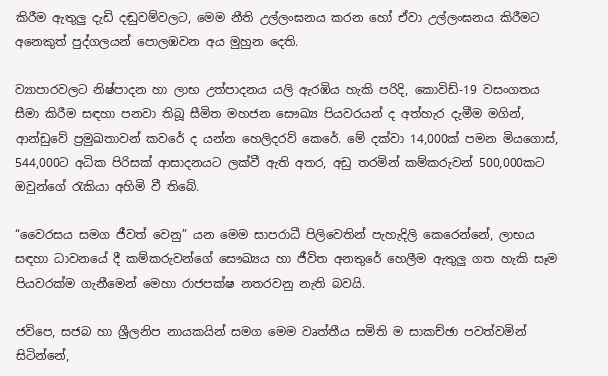කිරීම ඇතුලු දැඩි දඬුවම්වලට, මෙම නීති උල්ලංඝනය කරන හෝ ඒවා උල්ලංඝනය කිරීමට අනෙකුත් පුද්ගලයන් පොලඹවන අය මුහුන දෙති.

ව්‍යාපාරවලට නිෂ්පාදන හා ලාභ උත්පාදනය යලි ඇරඹිය හැකි පරිදි, කොවිඩ්-19 වසංගතය සීමා කිරීම සඳහා පනවා තිබූ සීමිත මහජන සෞඛ්‍ය පියවරයන් ද අත්හැර දැමීම මගින්, ආන්ඩුවේ ප්‍රමුඛතාවන් කවරේ ද යන්න හෙලිදරව් කෙරේ. මේ දක්වා 14,000ක් පමන මියගොස්, 544,000ට අධික පිරිසක් ආසාදනයට ලක්වී ඇති අතර, අඩු තරමින් කම්කරුවන් 500,000කට ඔවුන්ගේ රැකියා අහිමි වී තිබේ.

“වෛරසය සමග ජීවත් වෙනු” යන මෙම සාපරාධී පිලිවෙතින් පැහැදිලි කෙරෙන්නේ, ලාභය සඳහා ධාවනයේ දී කම්කරුවන්ගේ සෞඛ්‍යය හා ජීවිත අනතුරේ හෙලීම ඇතුලු ගත හැකි සෑම පියවරක්ම ගැනීමෙන් මෙහා රාජපක්ෂ නතරවනු නැති බවයි.

ජවිපෙ, සජබ හා ශ්‍රීලනිප නායකයින් සමග මෙම වෘත්තීය සමිති ම සාකච්ඡා පවත්වමින් සිටින්නේ,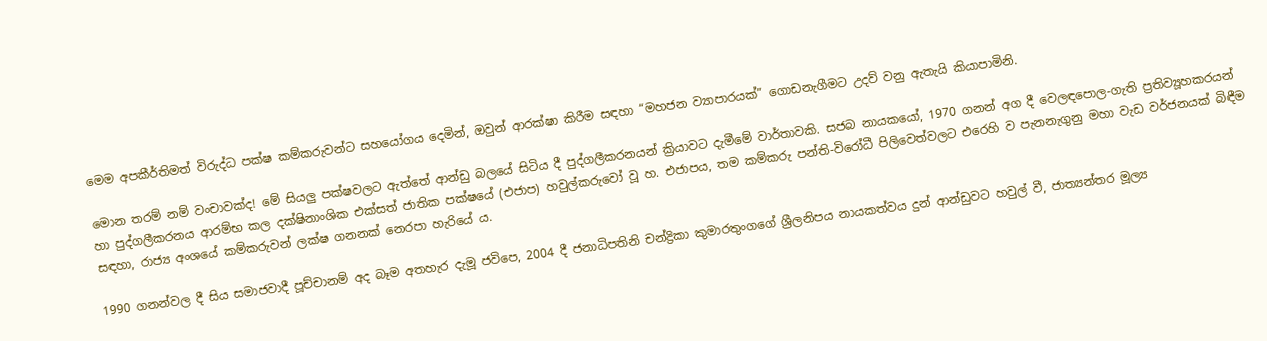මෙම අපකීර්තිමත් විරුද්ධ පක්ෂ කම්කරුවන්ට සහයෝගය දෙමින්, ඔවුන් ආරක්ෂා කිරීම සඳහා “මහජන ව්‍යාපාරයක්” ගොඩනැගීමට උදව් වනු ඇතැයි කියාපාමිනි.

මොන තරම් නම් වංචාවක්ද! මේ සියලු පක්ෂවලට ඇත්තේ ආන්ඩු බලයේ සිටිය දී පුද්ගලීකරනයන් ක්‍රියාවට දැමීමේ වාර්තාවකි. සජබ නායකයෝ, 1970 ගනන් අග දී වෙලඳපොල-ගැති ප්‍රතිව්‍යූහකරයන් හා පුද්ගලීකරනය ආරම්භ කල දක්ෂිනාංශික එක්සත් ජාතික පක්ෂයේ (එජාප) හවුල්කරුවෝ වූ හ. එජාපය, තම කම්කරු පන්ති-විරෝධී පිලිවෙත්වලට එරෙහි ව පැනනැගුනු මහා වැඩ වර්ජනයක් බිඳීම සඳහා, රාජ්‍ය අංශයේ කම්කරුවන් ලක්ෂ ගනනක් නෙරපා හැරියේ ය.

1990 ගනන්වල දී සිය සමාජවාදී පූච්චානම් අද බෑම අතහැර දැමූ ජවිපෙ, 2004 දී ජනාධිපතිනි චන්ද්‍රිකා කුමාරතුංගගේ ශ්‍රීලනිපය නායකත්වය දුන් ආන්ඩුවට හවුල් වී, ජාත්‍යන්තර මූල්‍ය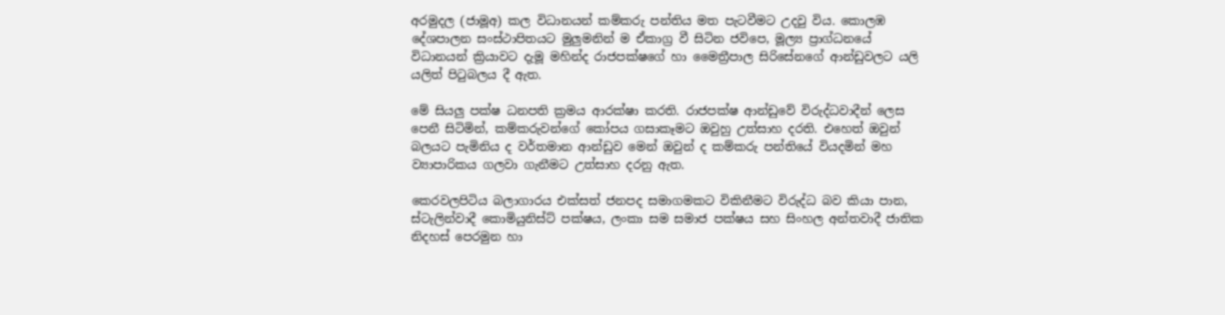අරමුදල (ජාමූඅ) කල විධානයන් කම්කරු පන්තිය මත පැටවීමට උදවු විය. කොලඹ දේශපාලන සංස්ථාපිතයට මුලුමනින් ම ඒකාග්‍ර වී සිටින ජවිපෙ, මූල්‍ය ප්‍රාග්ධනයේ විධානයන් ක්‍රියාවට දැමූ මහින්ද රාජපක්ෂගේ හා මෛත්‍රීපාල සිරිසේනගේ ආන්ඩුවලට යලි යලිත් පිටුබලය දී ඇත.

මේ සියලු පක්ෂ ධනපති ක්‍රමය ආරක්ෂා කරති. රාජපක්ෂ ආන්ඩුවේ විරුද්ධවාදීන් ලෙස පෙනී සිටිමින්, කම්කරුවන්ගේ කෝපය ගසාකෑමට ඔවුහු උත්සාහ දරති. එහෙත් ඔවුන් බලයට පැමිනිය ද වර්තමාන ආන්ඩුව මෙන් ඔවුන් ද කම්කරු පන්තියේ වියදමින් මහ ව්‍යාපාරිකය ගලවා ගැනීමට උත්සාහ දරනු ඇත.

කෙරවලපිටිය බලාගාරය එක්සත් ජනපද සමාගමකට විකිනීමට විරුද්ධ බව කියා පාන, ස්ටැලින්වාදී කොමියුනිස්ට් පක්ෂය, ලංකා සම සමාජ පක්ෂය සහ සිංහල අන්තවාදී ජාතික නිදහස් පෙරමුන හා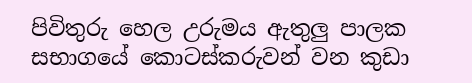පිවිතුරු හෙල උරුමය ඇතුලු පාලක සභාගයේ කොටස්කරුවන් වන කුඩා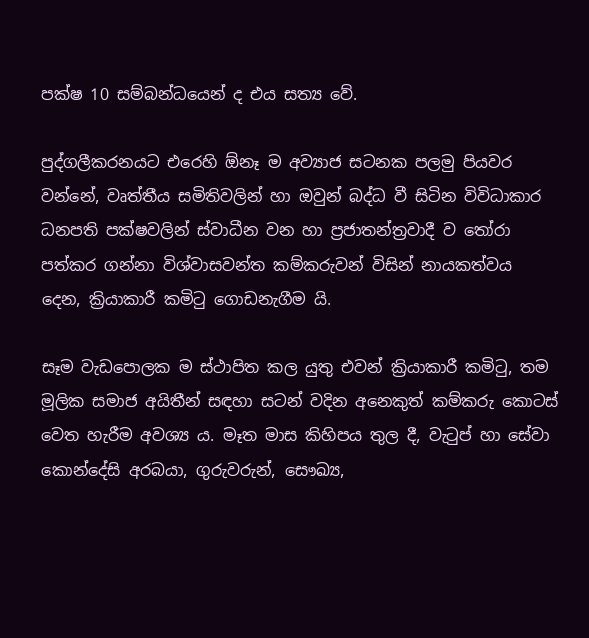පක්ෂ 10 සම්බන්ධයෙන් ද එය සත්‍ය වේ.

පුද්ගලීකරනයට එරෙහි ඕනෑ ම අව්‍යාජ සටනක පලමු පියවර වන්නේ, වෘත්තීය සමිතිවලින් හා ඔවුන් බද්ධ වී සිටින විවිධාකාර ධනපති පක්ෂවලින් ස්වාධීන වන හා ප්‍රජාතන්ත්‍රවාදී ව තෝරා පත්කර ගන්නා විශ්වාසවන්ත කම්කරුවන් විසින් නායකත්වය දෙන, ක්‍රියාකාරී කමිටු ගොඩනැගීම යි.

සෑම වැඩපොලක ම ස්ථාපිත කල යුතු එවන් ක්‍රියාකාරී කමිටු, තම මූලික සමාජ අයිතීන් සඳහා සටන් වදින අනෙකුත් කම්කරු කොටස් වෙත හැරීම අවශ්‍ය ය. මෑත මාස කිහිපය තුල දී, වැටුප් හා සේවා කොන්දේසි අරබයා, ගුරුවරුන්, සෞඛ්‍ය,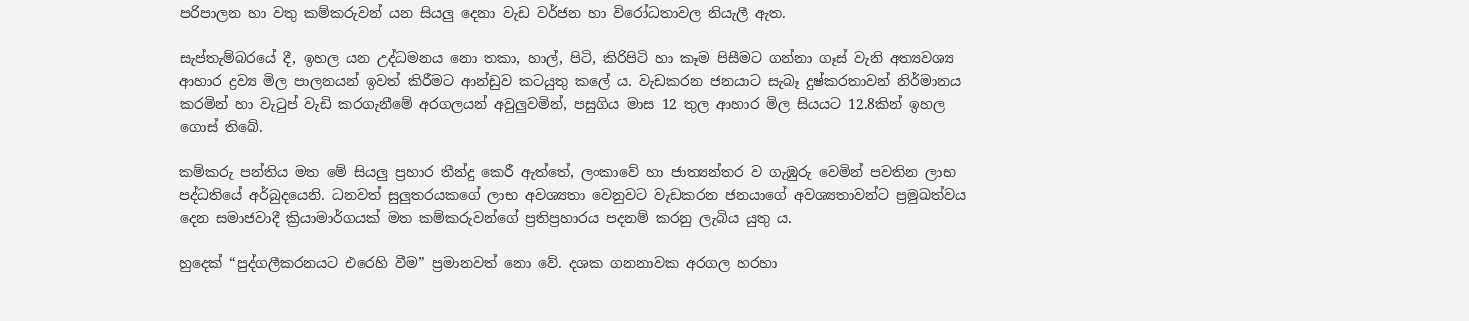පරිපාලන හා වතු කම්කරුවන් යන සියලු දෙනා වැඩ වර්ජන හා විරෝධතාවල නියැලී ඇත.

සැප්තැම්බරයේ දී, ඉහල යන උද්ධමනය නො තකා, හාල්, පිටි, කිරිපිටි හා කෑම පිසීමට ගන්නා ගෑස් වැනි අත්‍යවශ්‍ය ආහාර ද්‍රව්‍ය මිල පාලනයන් ඉවත් කිරීමට ආන්ඩුව කටයුතු කලේ ය. වැඩකරන ජනයාට සැබෑ දුෂ්කරතාවන් නිර්මානය කරමින් හා වැටුප් වැඩි කරගැනීමේ අරගලයන් අවුලුවමින්, පසුගිය මාස 12 තුල ආහාර මිල සියයට 12.8කින් ඉහල ගොස් තිබේ.

කම්කරු පන්තිය මත මේ සියලු ප්‍රහාර තීන්දු කෙරී ඇත්තේ, ලංකාවේ හා ජාත්‍යන්තර ව ගැඹුරු වෙමින් පවතින ලාභ පද්ධතියේ අර්බුදයෙනි. ධනවත් සුලුතරයකගේ ලාභ අවශ්‍යතා වෙනුවට වැඩකරන ජනයාගේ අවශ්‍යතාවන්ට ප්‍රමුඛත්වය දෙන සමාජවාදී ක්‍රියාමාර්ගයක් මත කම්කරුවන්ගේ ප්‍රතිප්‍රහාරය පදනම් කරනු ලැබිය යුතු ය.

හුදෙක් “පුද්ගලීකරනයට එරෙහි වීම” ප්‍රමානවත් නො වේ. දශක ගනනාවක අරගල හරහා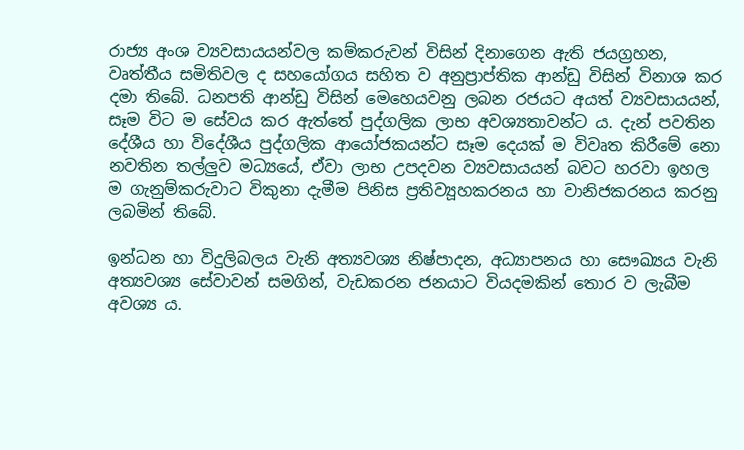රාජ්‍ය අංශ ව්‍යවසායයන්වල කම්කරුවන් විසින් දිනාගෙන ඇති ජයග්‍රහන, වෘත්තීය සමිතිවල ද සහයෝගය සහිත ව අනුප්‍රාප්තික ආන්ඩු විසින් විනාශ කර දමා තිබේ. ධනපති ආන්ඩු විසින් මෙහෙයවනු ලබන රජයට අයත් ව්‍යවසායයන්, සෑම විට ම සේවය කර ඇත්තේ පුද්ගලික ලාභ අවශ්‍යතාවන්ට ය. දැන් පවතින දේශීය හා විදේශීය පුද්ගලික ආයෝජකයන්ට සෑම දෙයක් ම විවෘත කිරීමේ නො නවතින තල්ලුව මධ්‍යයේ, ඒවා ලාභ උපදවන ව්‍යවසායයන් බවට හරවා ඉහල ම ගැනුම්කරුවාට විකුනා දැමීම පිනිස ප්‍රතිව්‍යූහකරනය හා වානිජකරනය කරනු ලබමින් තිබේ.

ඉන්ධන හා විදුලිබලය වැනි අත්‍යවශ්‍ය නිෂ්පාදන, අධ්‍යාපනය හා සෞඛ්‍යය වැනි අත්‍යවශ්‍ය සේවාවන් සමගින්, වැඩකරන ජනයාට වියදමකින් තොර ව ලැබීම අවශ්‍ය ය.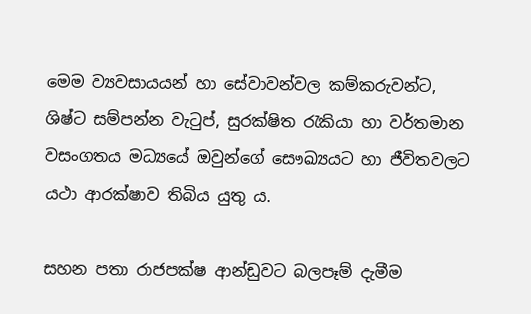මෙම ව්‍යවසායයන් හා සේවාවන්වල කම්කරුවන්ට, ශිෂ්ට සම්පන්න වැටුප්, සුරක්ෂිත රැකියා හා වර්තමාන වසංගතය මධ්‍යයේ ඔවුන්ගේ සෞඛ්‍යයට හා ජීවිතවලට යථා ආරක්ෂාව තිබිය යුතු ය.

සහන පතා රාජපක්ෂ ආන්ඩුවට බලපෑම් දැමීම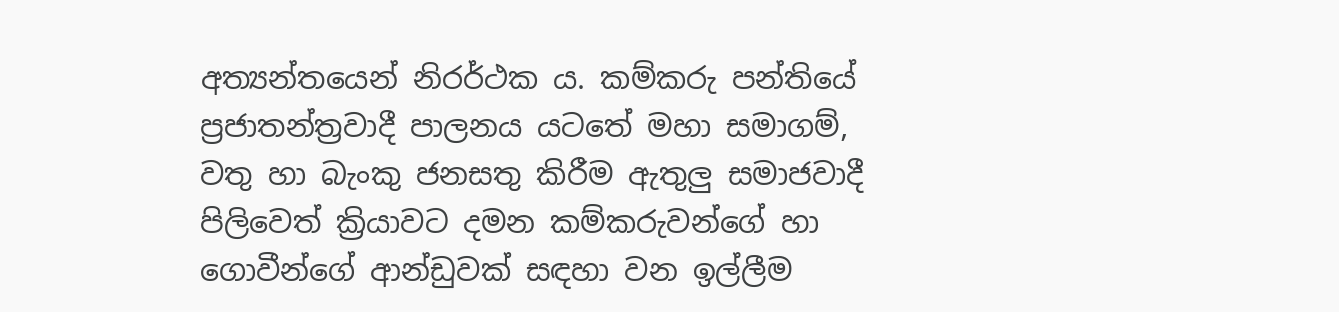අත්‍යන්තයෙන් නිරර්ථක ය. කම්කරු පන්තියේ ප්‍රජාතන්ත්‍රවාදී පාලනය යටතේ මහා සමාගම්, වතු හා බැංකු ජනසතු කිරීම ඇතුලු සමාජවාදී පිලිවෙත් ක්‍රියාවට දමන කම්කරුවන්ගේ හා ගොවීන්ගේ ආන්ඩුවක් සඳහා වන ඉල්ලීම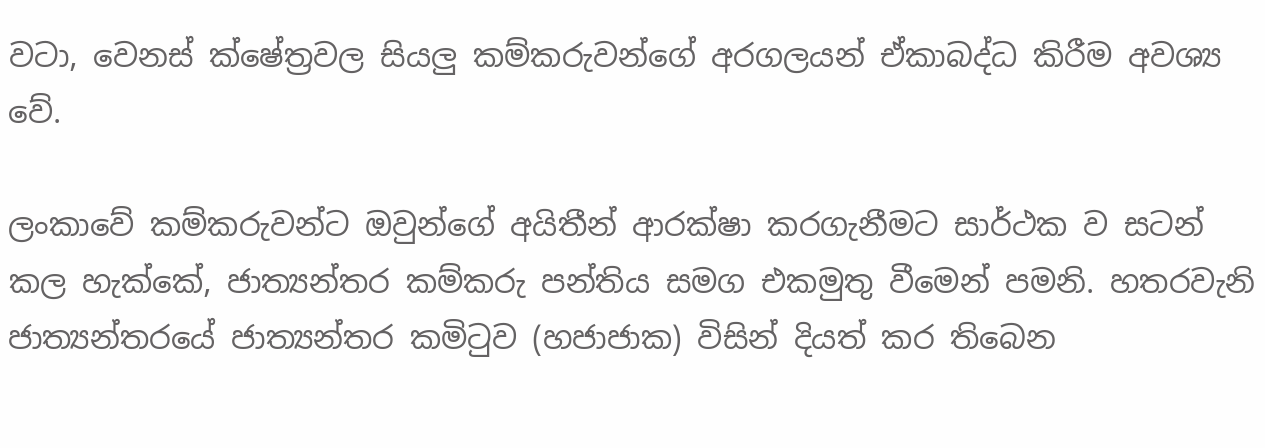වටා, වෙනස් ක්ෂේත්‍රවල සියලු කම්කරුවන්ගේ අරගලයන් ඒකාබද්ධ කිරීම අවශ්‍ය වේ.

ලංකාවේ කම්කරුවන්ට ඔවුන්ගේ අයිතීන් ආරක්ෂා කරගැනීමට සාර්ථක ව සටන් කල හැක්කේ, ජාත්‍යන්තර කම්කරු පන්තිය සමග එකමුතු වීමෙන් පමනි. හතරවැනි ජාත්‍යන්තරයේ ජාත්‍යන්තර කමිටුව (හජාජාක) විසින් දියත් කර තිබෙන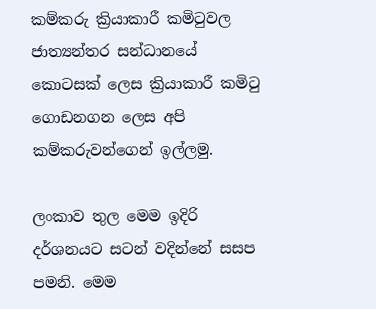කම්කරු ක්‍රියාකාරී කමිටුවල ජාත්‍යන්තර සන්ධානයේ කොටසක් ලෙස ක්‍රියාකාරී කමිටු ගොඩනගන ලෙස අපි කම්කරුවන්ගෙන් ඉල්ලමු.

ලංකාව තුල මෙම ඉදිරි දර්ශනයට සටන් වදින්නේ සසප පමනි. මෙම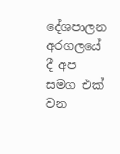දේශපාලන අරගලයේ දී අප සමග එක් වන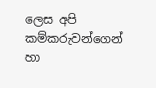ලෙස අපි කම්කරුවන්ගෙන් හා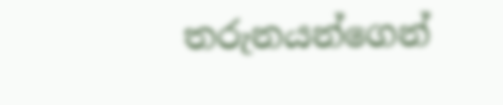තරුනයන්ගෙන්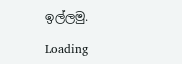ඉල්ලමු.

Loading